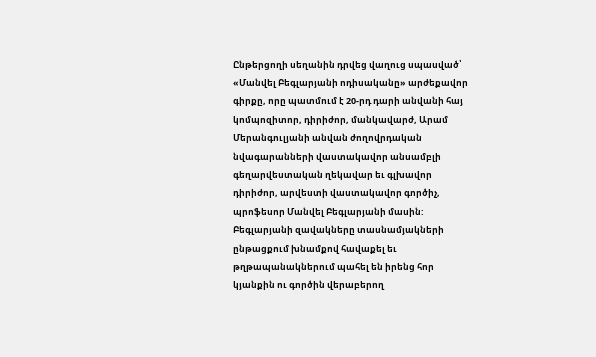Ընթերցողի սեղանին դրվեց վաղուց սպասված՝ «Մանվել Բեգլարյանի ոդիսականը» արժեքավոր գիրքը, որը պատմում է 20-րդ դարի անվանի հայ կոմպոզիտոր, դիրիժոր, մանկավարժ, Արամ Մերանգուլյանի անվան ժողովրդական նվագարանների վաստակավոր անսամբլի գեղարվեստական ղեկավար եւ գլխավոր դիրիժոր, արվեստի վաստակավոր գործիչ, պրոֆեսոր Մանվել Բեգլարյանի մասին:
Բեգլարյանի զավակները տասնամյակների ընթացքում խնամքով հավաքել եւ թղթապանակներում պահել են իրենց հոր կյանքին ու գործին վերաբերող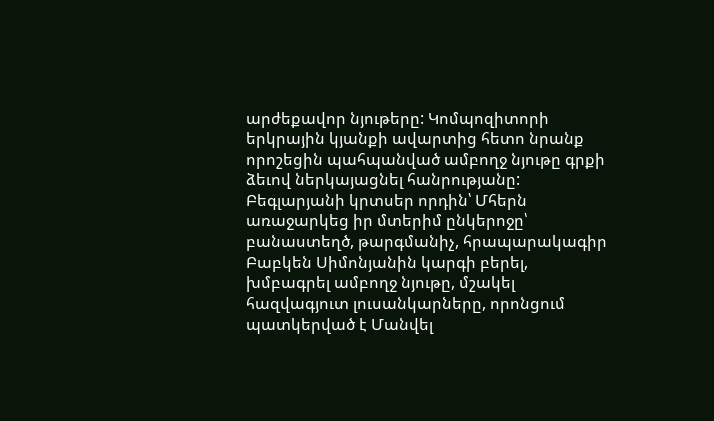արժեքավոր նյութերը: Կոմպոզիտորի երկրային կյանքի ավարտից հետո նրանք որոշեցին պահպանված ամբողջ նյութը գրքի ձեւով ներկայացնել հանրությանը: Բեգլարյանի կրտսեր որդին՝ Մհերն առաջարկեց իր մտերիմ ընկերոջը՝ բանաստեղծ, թարգմանիչ, հրապարակագիր Բաբկեն Սիմոնյանին կարգի բերել, խմբագրել ամբողջ նյութը, մշակել հազվագյուտ լուսանկարները, որոնցում պատկերված է Մանվել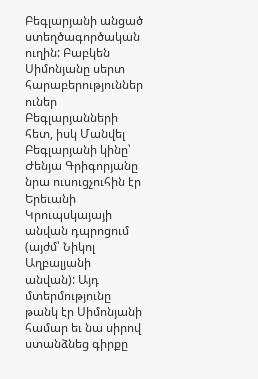Բեգլարյանի անցած ստեղծագործական ուղին: Բաբկեն Սիմոնյանը սերտ հարաբերություններ ուներ Բեգլարյանների հետ, իսկ Մանվել Բեգլարյանի կինը՝ Ժենյա Գրիգորյանը նրա ուսուցչուհին էր Երեւանի Կրուպսկայայի անվան դպրոցում (այժմ՝ Նիկոլ Աղբալյանի անվան): Այդ մտերմությունը թանկ էր Սիմոնյանի համար եւ նա սիրով ստանձնեց գիրքը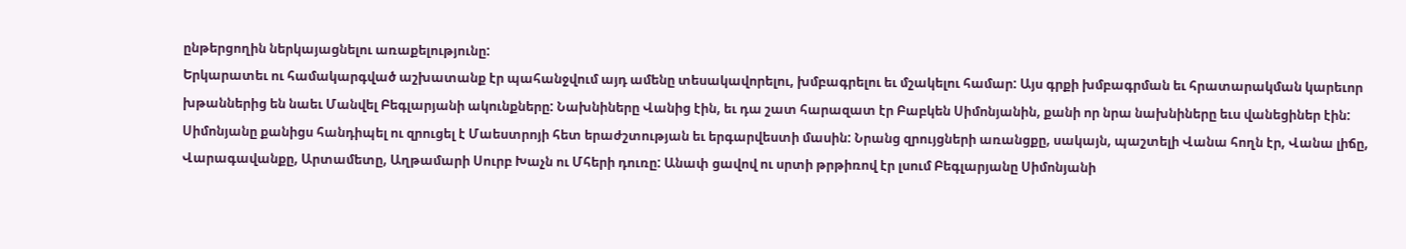ընթերցողին ներկայացնելու առաքելությունը:
Երկարատեւ ու համակարգված աշխատանք էր պահանջվում այդ ամենը տեսակավորելու, խմբագրելու եւ մշակելու համար: Այս գրքի խմբագրման եւ հրատարակման կարեւոր խթաններից են նաեւ Մանվել Բեգլարյանի ակունքները: Նախնիները Վանից էին, եւ դա շատ հարազատ էր Բաբկեն Սիմոնյանին, քանի որ նրա նախնիները եւս վանեցիներ էին: Սիմոնյանը քանիցս հանդիպել ու զրուցել է Մաեստրոյի հետ երաժշտության եւ երգարվեստի մասին: Նրանց զրույցների առանցքը, սակայն, պաշտելի Վանա հողն էր, Վանա լիճը, Վարագավանքը, Արտամետը, Աղթամարի Սուրբ Խաչն ու Մհերի դուռը: Անափ ցավով ու սրտի թրթիռով էր լսում Բեգլարյանը Սիմոնյանի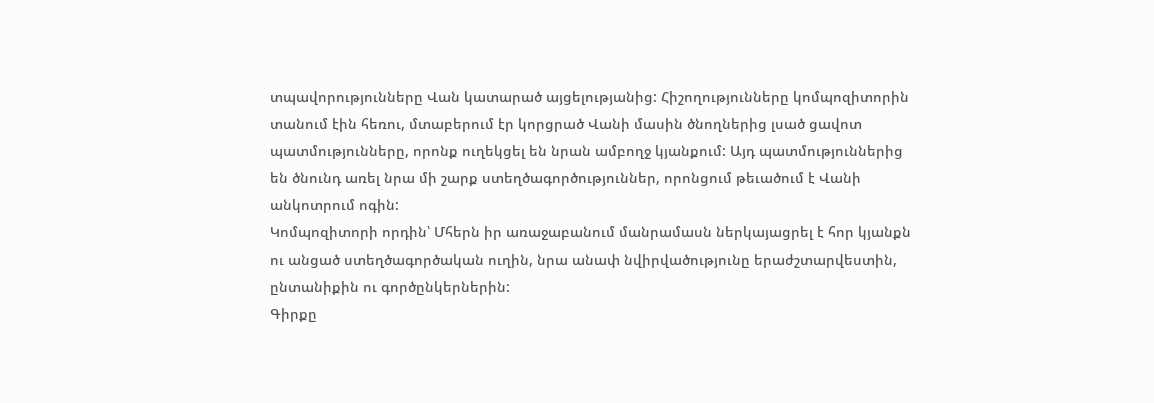տպավորությունները Վան կատարած այցելությանից: Հիշողությունները կոմպոզիտորին տանում էին հեռու, մտաբերում էր կորցրած Վանի մասին ծնողներից լսած ցավոտ պատմությունները, որոնք ուղեկցել են նրան ամբողջ կյանքում: Այդ պատմություններից են ծնունդ առել նրա մի շարք ստեղծագործություններ, որոնցում թեւածում է Վանի անկոտրում ոգին:
Կոմպոզիտորի որդին՝ Մհերն իր առաջաբանում մանրամասն ներկայացրել է հոր կյանքն ու անցած ստեղծագործական ուղին, նրա անափ նվիրվածությունը երաժշտարվեստին, ընտանիքին ու գործընկերներին:
Գիրքը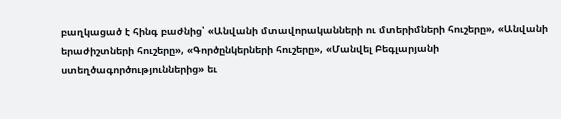բաղկացած է հինգ բաժնից՝ «Անվանի մտավորականների ու մտերիմների հուշերը», «Անվանի երաժիշտների հուշերը», «Գործընկերների հուշերը», «Մանվել Բեգլարյանի ստեղծագործություններից» եւ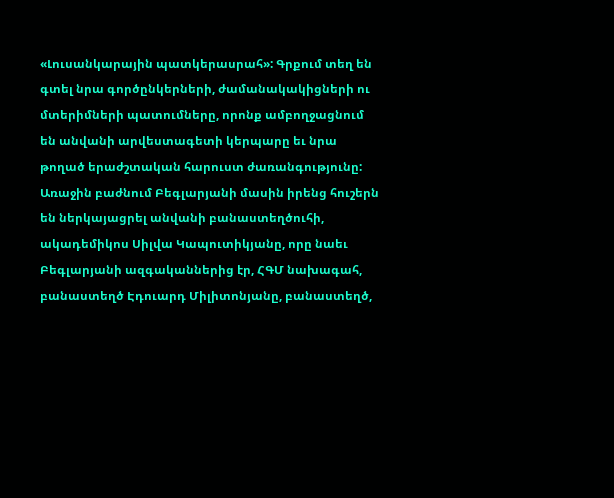«Լուսանկարային պատկերասրահ»: Գրքում տեղ են գտել նրա գործընկերների, ժամանակակիցների ու մտերիմների պատումները, որոնք ամբողջացնում են անվանի արվեստագետի կերպարը եւ նրա թողած երաժշտական հարուստ ժառանգությունը:
Առաջին բաժնում Բեգլարյանի մասին իրենց հուշերն են ներկայացրել անվանի բանաստեղծուհի, ակադեմիկոս Սիլվա Կապուտիկյանը, որը նաեւ Բեգլարյանի ազգականներից էր, ՀԳՄ նախագահ, բանաստեղծ Էդուարդ Միլիտոնյանը, բանաստեղծ,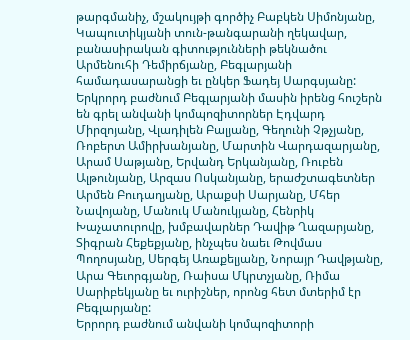թարգմանիչ, մշակույթի գործիչ Բաբկեն Սիմոնյանը, Կապուտիկյանի տուն-թանգարանի ղեկավար, բանասիրական գիտությունների թեկնածու Արմենուհի Դեմիրճյանը, Բեգլարյանի համադասարանցի եւ ընկեր Ֆադեյ Սարգսյանը:
Երկրորդ բաժնում Բեգլարյանի մասին իրենց հուշերն են գրել անվանի կոմպոզիտորներ Էդվարդ Միրզոյանը, Վլադիլեն Բալյանը, Գեղունի Չթչյանը, Ռոբերտ Ամիրխանյանը, Մարտին Վարդազարյանը, Արամ Սաթյանը, Երվանդ Երկանյանը, Ռուբեն Ալթունյանը, Արզաս Ոսկանյանը, երաժշտագետներ Արմեն Բուդաղյանը, Արաքսի Սարյանը, Մհեր Նավոյանը, Մանուկ Մանուկյանը, Հենրիկ Խաչատուրովը, խմբավարներ Դավիթ Ղազարյանը, Տիգրան Հեքեքյանը, ինչպես նաեւ Թովմաս Պողոսյանը, Սերգեյ Առաքելյանը, Նորայր Դավթյանը, Արա Գեւորգյանը, Ռաիսա Մկրտչյանը, Ռիմա Սարիբեկյանը եւ ուրիշներ, որոնց հետ մտերիմ էր Բեգլարյանը:
Երրորդ բաժնում անվանի կոմպոզիտորի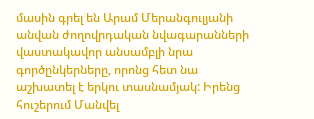մասին գրել են Արամ Մերանգուլյանի անվան ժողովրդական նվագարանների վաստակավոր անսամբլի նրա գործընկերները, որոնց հետ նա աշխատել է երկու տասնամյակ: Իրենց հուշերում Մանվել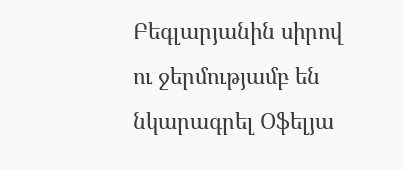Բեգլարյանին սիրով ու ջերմությամբ են նկարագրել Օֆելյա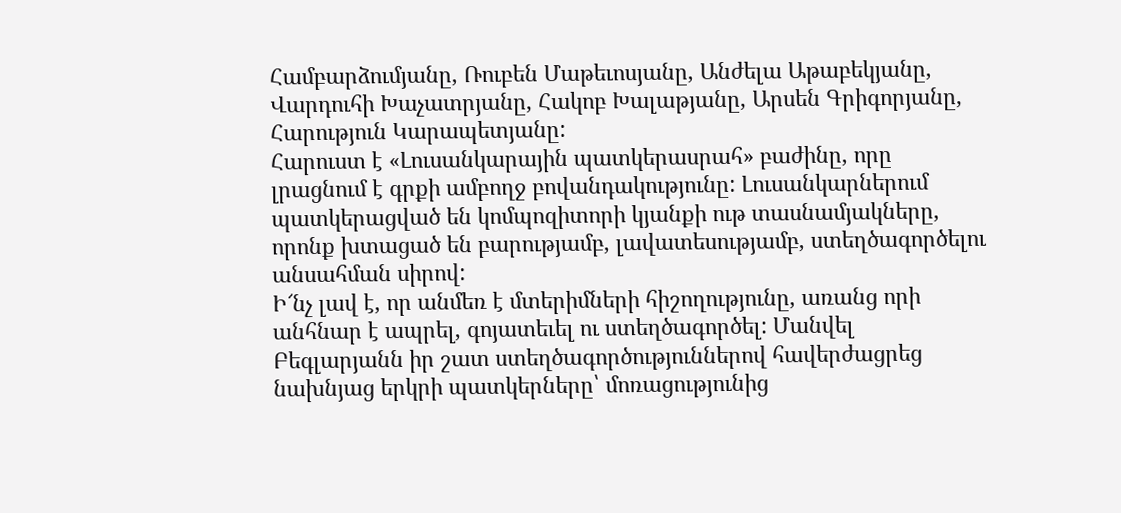Համբարձումյանը, Ռուբեն Մաթեւոսյանը, Անժելա Աթաբեկյանը, Վարդուհի Խաչատրյանը, Հակոբ Խալաթյանը, Արսեն Գրիգորյանը, Հարություն Կարապետյանը:
Հարուստ է «Լուսանկարային պատկերասրահ» բաժինը, որը լրացնում է գրքի ամբողջ բովանդակությունը: Լուսանկարներում պատկերացված են կոմպոզիտորի կյանքի ութ տասնամյակները, որոնք խտացած են բարությամբ, լավատեսությամբ, ստեղծագործելու անսահման սիրով:
Ի՜նչ լավ է, որ անմեռ է մտերիմների հիշողությունը, առանց որի անհնար է ապրել, գոյատեւել ու ստեղծագործել: Մանվել Բեգլարյանն իր շատ ստեղծագործություններով հավերժացրեց նախնյաց երկրի պատկերները՝ մոռացությունից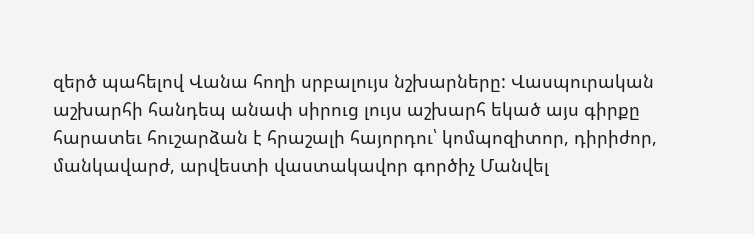զերծ պահելով Վանա հողի սրբալույս նշխարները: Վասպուրական աշխարհի հանդեպ անափ սիրուց լույս աշխարհ եկած այս գիրքը հարատեւ հուշարձան է հրաշալի հայորդու՝ կոմպոզիտոր, դիրիժոր, մանկավարժ, արվեստի վաստակավոր գործիչ Մանվել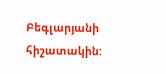Բեգլարյանի հիշատակին: